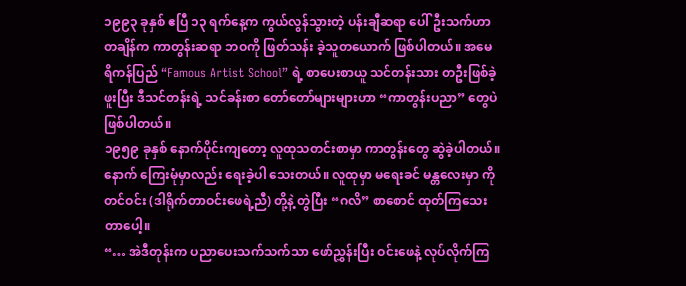၁၉၉၃ ခုနှစ် ဧပြီ ၁၃ ရက်နေ့က ကွယ်လွန်သွားတဲ့ ပန်းချီဆရာ ပေါ်ဦးသက်ဟာ တချိန်က ကာတွန်းဆရာ ဘဝကို ဖြတ်သန်း ခဲ့သူတယောက် ဖြစ်ပါတယ်။ အမေရိကန်ပြည် “Famous Artist School” ရဲ့ စာပေးစာယူ သင်တန်းသား တဦးဖြစ်ခဲ့ဖူးပြီး ဒီသင်တန်းရဲ့ သင်ခန်းစာ တော်တော်များများဟာ “ကာတွန်းပညာ” တွေပဲ ဖြစ်ပါတယ်။
၁၉၅၉ ခုနှစ် နောက်ပိုင်းကျတော့ လူထုသတင်းစာမှာ ကာတွန်းတွေ ဆွဲခဲ့ပါတယ်။ နောက် ကြေးမုံမှာလည်း ရေးခဲ့ပါ သေးတယ်။ လူထုမှာ မရေးခင် မန္တလေးမှာ ကိုတင်ဝင်း (ဒါရိုက်တာဝင်းဖေရဲ့ညီ) တို့နဲ့ တွဲပြီး “ဂလိ” စာစောင် ထုတ်ကြသေး တာပေါ့။
“… အဲဒီတုန်းက ပညာပေးသက်သက်သာ ဖော်ညွှန်းပြီး ဝင်းဖေနဲ့ လုပ်လိုက်ကြ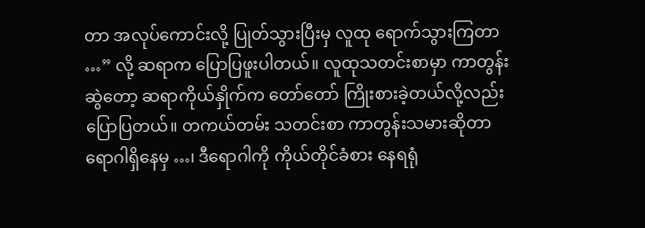တာ အလုပ်ကောင်းလို့ ပြုတ်သွားပြီးမှ လူထု ရောက်သွားကြတာ …” လို့ ဆရာက ပြောပြဖူးပါတယ်။ လူထုသတင်းစာမှာ ကာတွန်းဆွဲတော့ ဆရာကိုယ်နှိုက်က တော်တော် ကြိုးစားခဲ့တယ်လို့လည်း ပြောပြတယ်။ တကယ်တမ်း သတင်းစာ ကာတွန်းသမားဆိုတာ ရောဂါရှိနေမှ …၊ ဒီရောဂါကို ကိုယ်တိုင်ခံစား နေရရုံ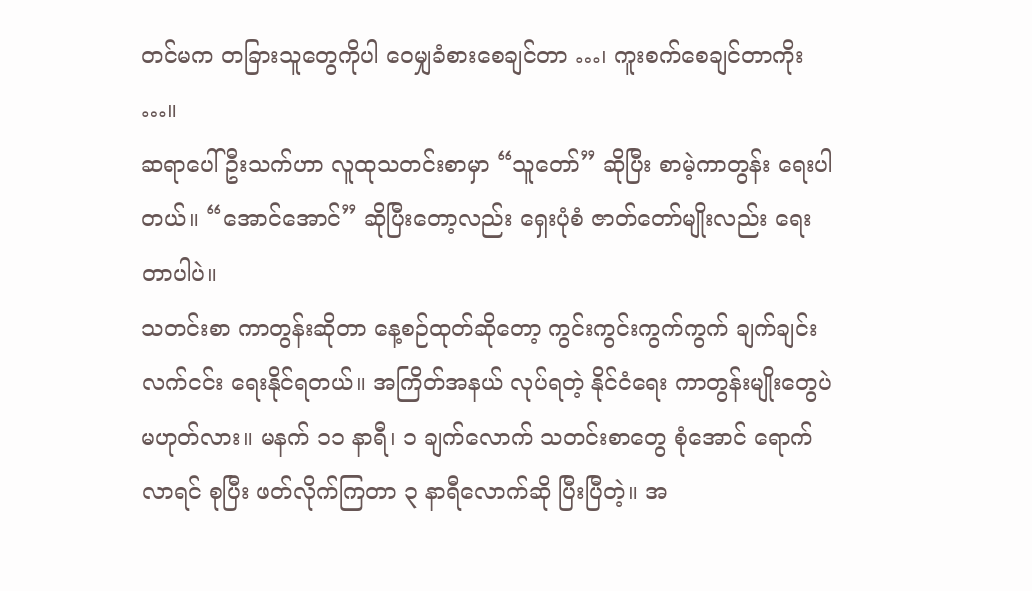တင်မက တခြားသူတွေကိုပါ ဝေမျှခံစားစေချင်တာ …၊ ကူးစက်စေချင်တာကိုး …။
ဆရာပေါ်ဦးသက်ဟာ လူထုသတင်းစာမှာ “သူတော်” ဆိုပြီး စာမဲ့ကာတွန်း ရေးပါတယ်။ “အောင်အောင်” ဆိုပြီးတော့လည်း ရှေးပုံစံ ဇာတ်တော်မျိုးလည်း ရေးတာပါပဲ။
သတင်းစာ ကာတွန်းဆိုတာ နေ့စဉ်ထုတ်ဆိုတော့ ကွင်းကွင်းကွက်ကွက် ချက်ချင်းလက်ငင်း ရေးနိုင်ရတယ်။ အကြိတ်အနယ် လုပ်ရတဲ့ နိုင်ငံရေး ကာတွန်းမျိုးတွေပဲ မဟုတ်လား။ မနက် ၁၁ နာရီ၊ ၁ ချက်လောက် သတင်းစာတွေ စုံအောင် ရောက်လာရင် စုပြီး ဖတ်လိုက်ကြတာ ၃ နာရီလောက်ဆို ပြီးပြီတဲ့။ အ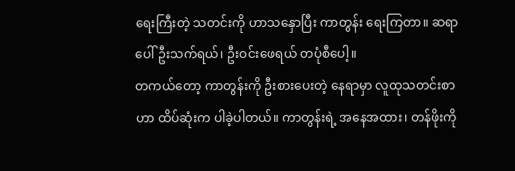ရေးကြီးတဲ့ သတင်းကို ဟာသနှောပြီး ကာတွန်း ရေးကြတာ။ ဆရာ ပေါ်ဦးသက်ရယ်၊ ဦးဝင်းဖေရယ် တပုံစီပေါ့။
တကယ်တော့ ကာတွန်းကို ဦးစားပေးတဲ့ နေရာမှာ လူထုသတင်းစာဟာ ထိပ်ဆုံးက ပါခဲ့ပါတယ်။ ကာတွန်းရဲ့ အနေအထား၊ တန်ဖိုးကို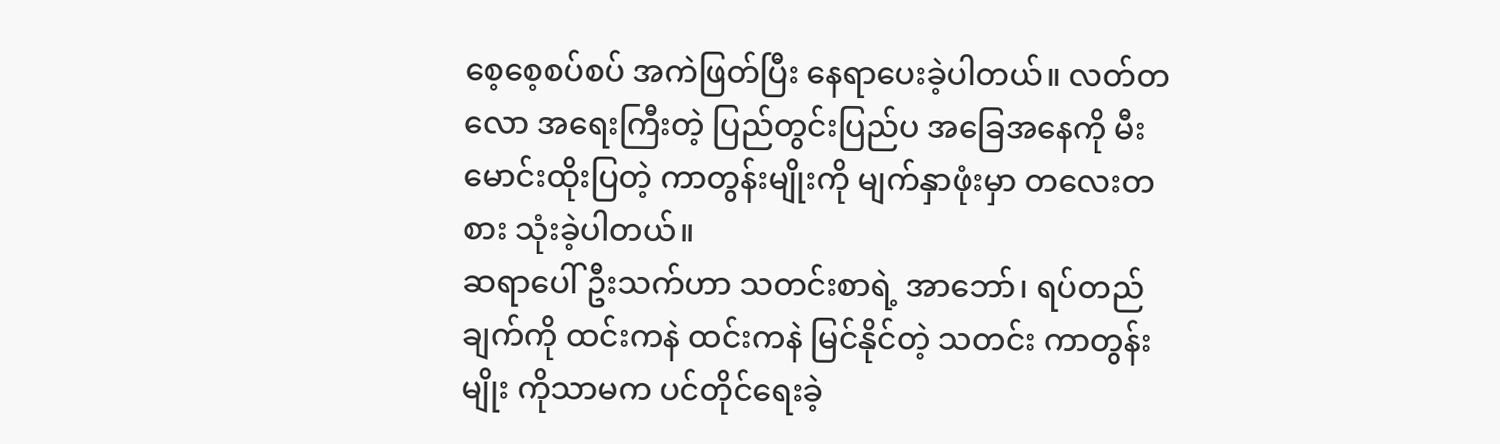စေ့စေ့စပ်စပ် အကဲဖြတ်ပြီး နေရာပေးခဲ့ပါတယ်။ လတ်တလော အရေးကြီးတဲ့ ပြည်တွင်းပြည်ပ အခြေအနေကို မီးမောင်းထိုးပြတဲ့ ကာတွန်းမျိုးကို မျက်နှာဖုံးမှာ တလေးတစား သုံးခဲ့ပါတယ်။
ဆရာပေါ်ဦးသက်ဟာ သတင်းစာရဲ့ အာဘော်၊ ရပ်တည်ချက်ကို ထင်းကနဲ ထင်းကနဲ မြင်နိုင်တဲ့ သတင်း ကာတွန်းမျိုး ကိုသာမက ပင်တိုင်ရေးခဲ့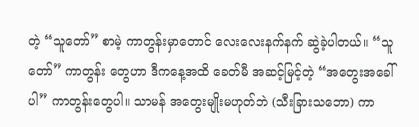တဲ့ “သူတော်” စာမဲ့ ကာတွန်းမှာတောင် လေးလေးနက်နက် ဆွဲခဲ့ပါတယ်။ “သူတော်” ကာတွန်း တွေဟာ ဒီကနေ့အထိ ခေတ်မီ အဆင့်မြင့်တဲ့ “အတွေးအခေါ်ပါ” ကာတွန်းတွေပါ။ သာမန် အတွေးမျိုးမဟုတ်ဘဲ (သီးခြားသဘော) ကာ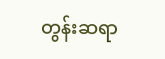တွန်းဆရာ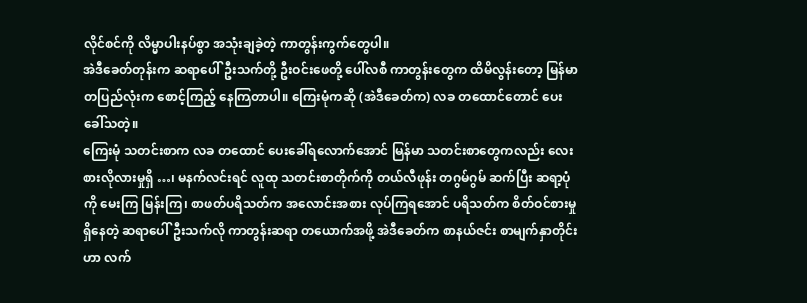လိုင်စင်ကို လိမ္မာပါးနပ်စွာ အသုံးချခဲ့တဲ့ ကာတွန်းကွက်တွေပါ။
အဲဒီခေတ်တုန်းက ဆရာပေါ်ဦးသက်တို့ ဦးဝင်းဖေတို့ ပေါ်လစီ ကာတွန်းတွေက ထိမိလွန်းတော့ မြန်မာတပြည်လုံးက စောင့်ကြည့် နေကြတာပါ။ ကြေးမုံကဆို (အဲဒီခေတ်က) လခ တထောင်တောင် ပေးခေါ်သတဲ့။
ကြေးမုံ သတင်းစာက လခ တထောင် ပေးခေါ်ရလောက်အောင် မြန်မာ သတင်းစာတွေကလည်း လေးစားလိုလားမှုရှိ …၊ မနက်လင်းရင် လူထု သတင်းစာတိုက်ကို တယ်လီဖုန်း တဂွမ်ဂွမ် ဆက်ပြီး ဆရာ့ပုံကို မေးကြ မြန်းကြ၊ စာဖတ်ပရိသတ်က အလောင်းအစား လုပ်ကြရအောင် ပရိသတ်က စိတ်ဝင်စားမှု ရှိနေတဲ့ ဆရာပေါ်ဦးသက်လို ကာတွန်းဆရာ တယောက်အဖို့ အဲဒီခေတ်က စာနယ်ဇင်း စာမျက်နှာတိုင်းဟာ လက်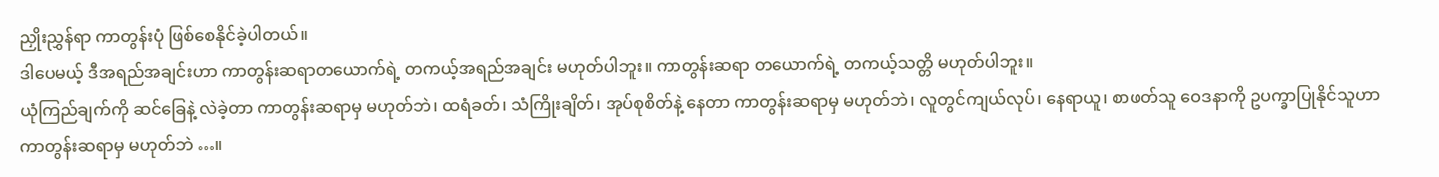ညှိုးညွှန်ရာ ကာတွန်းပုံ ဖြစ်စေနိုင်ခဲ့ပါတယ်။
ဒါပေမယ့် ဒီအရည်အချင်းဟာ ကာတွန်းဆရာတယောက်ရဲ့ တကယ့်အရည်အချင်း မဟုတ်ပါဘူး။ ကာတွန်းဆရာ တယောက်ရဲ့ တကယ့်သတ္တိ မဟုတ်ပါဘူး။
ယုံကြည်ချက်ကို ဆင်ခြေနဲ့ လဲခဲ့တာ ကာတွန်းဆရာမှ မဟုတ်ဘဲ၊ ထရံခတ်၊ သံကြိုးချိတ်၊ အုပ်စုစိတ်နဲ့ နေတာ ကာတွန်းဆရာမှ မဟုတ်ဘဲ၊ လူတွင်ကျယ်လုပ်၊ နေရာယူ၊ စာဖတ်သူ ဝေဒနာကို ဥပက္ခာပြုနိုင်သူဟာ ကာတွန်းဆရာမှ မဟုတ်ဘဲ …။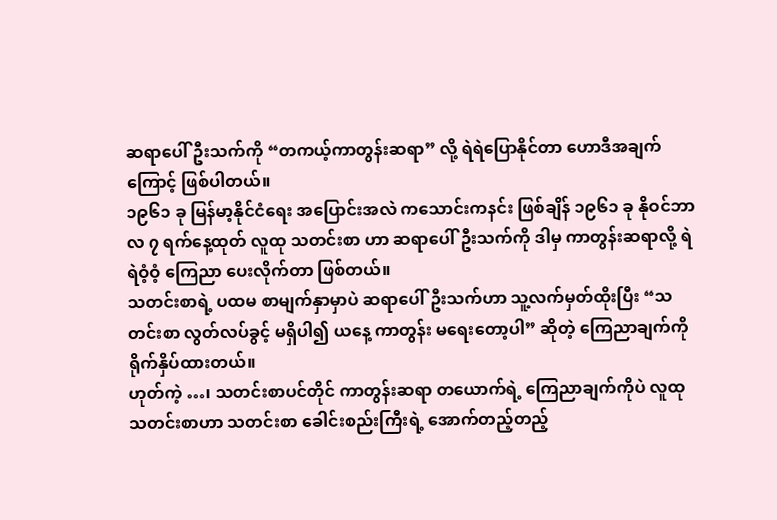ဆရာပေါ်ဦးသက်ကို “တကယ့်ကာတွန်းဆရာ” လို့ ရဲရဲပြောနိုင်တာ ဟောဒီအချက်ကြောင့် ဖြစ်ပါတယ်။
၁၉၆၁ ခု မြန်မာ့နိုင်ငံရေး အပြောင်းအလဲ ကသောင်းကနင်း ဖြစ်ချိန် ၁၉၆၁ ခု နိုဝင်ဘာလ ၇ ရက်နေ့ထုတ် လူထု သတင်းစာ ဟာ ဆရာပေါ်ဦးသက်ကို ဒါမှ ကာတွန်းဆရာလို့ ရဲရဲဝံ့ဝံ့ ကြေညာ ပေးလိုက်တာ ဖြစ်တယ်။
သတင်းစာရဲ့ ပထမ စာမျက်နှာမှာပဲ ဆရာပေါ်ဦးသက်ဟာ သူ့လက်မှတ်ထိုးပြီး “သတင်းစာ လွတ်လပ်ခွင့် မရှိပါ၍ ယနေ့ ကာတွန်း မရေးတော့ပါ” ဆိုတဲ့ ကြေညာချက်ကို ရိုက်နှိပ်ထားတယ်။
ဟုတ်ကဲ့ …၊ သတင်းစာပင်တိုင် ကာတွန်းဆရာ တယောက်ရဲ့ ကြေညာချက်ကိုပဲ လူထုသတင်းစာဟာ သတင်းစာ ခေါင်းစည်းကြီးရဲ့ အောက်တည့်တည့်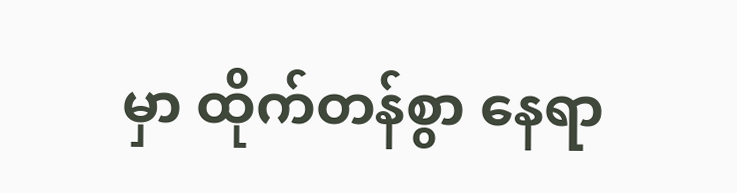မှာ ထိုက်တန်စွာ နေရာ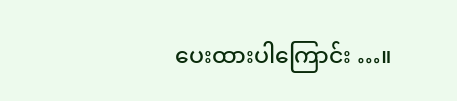ပေးထားပါကြောင်း …။